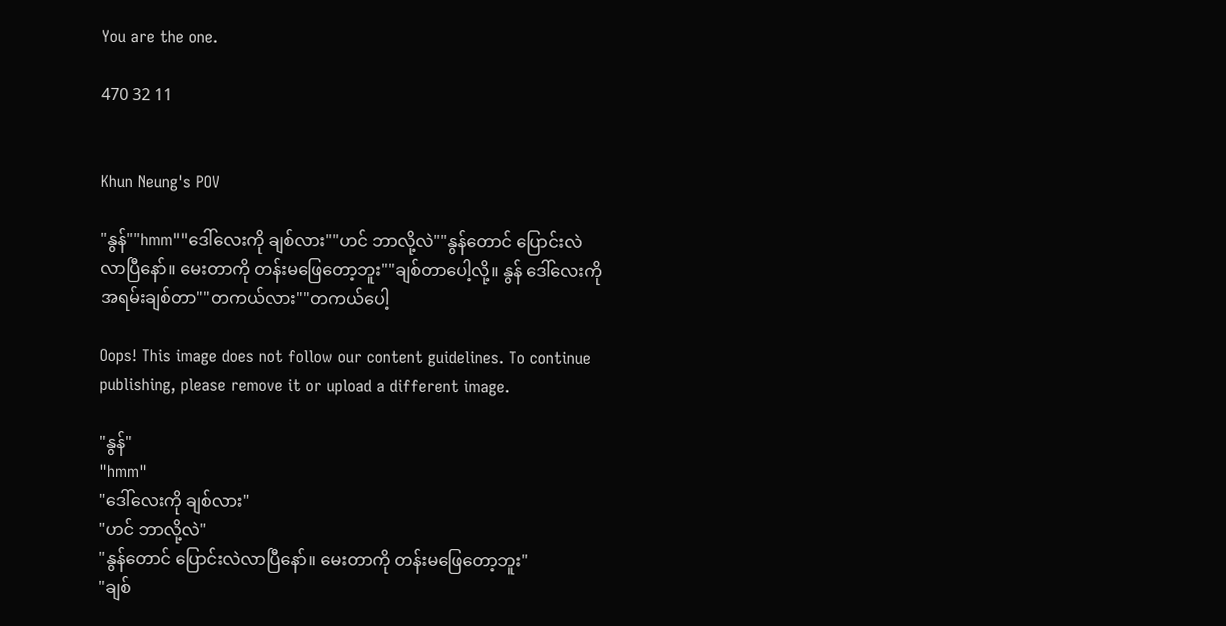You are the one.

470 32 11


Khun Neung's POV

"နွန်""hmm""ဒေါ်လေးကို ချစ်လား""ဟင် ဘာလို့လဲ""နွန်တောင် ပြောင်းလဲလာပြီနော်။ မေးတာကို တန်းမဖြေတော့ဘူး""ချစ်တာပေါ့လို့။ နွန် ဒေါ်လေးကို အရမ်းချစ်တာ""တကယ်လား""တကယ်ပေါ့

Oops! This image does not follow our content guidelines. To continue publishing, please remove it or upload a different image.

"နွန်"
"hmm"
"ဒေါ်လေးကို ချစ်လား"
"ဟင် ဘာလို့လဲ"
"နွန်တောင် ပြောင်းလဲလာပြီနော်။ မေးတာကို တန်းမဖြေတော့ဘူး"
"ချစ်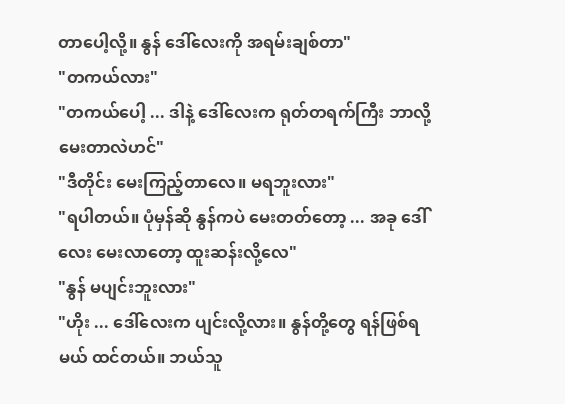တာပေါ့လို့။ နွန် ဒေါ်လေးကို အရမ်းချစ်တာ"
"တကယ်လား"
"တကယ်ပေါ့ ... ဒါနဲ့ ဒေါ်လေးက ရုတ်တရက်ကြီး ဘာလို့ မေးတာလဲဟင်"
"ဒီတိုင်း မေးကြည့်တာလေ။ မရဘူးလား"
"ရပါတယ်။ ပုံမှန်ဆို နွန်ကပဲ မေးတတ်တော့ ... အခု ဒေါ်လေး မေးလာတော့ ထူးဆန်းလို့လေ"
"နွန် မပျင်းဘူးလား"
"ဟိုး ... ဒေါ်လေးက ပျင်းလို့လား။ နွန်တို့တွေ ရန်ဖြစ်ရမယ် ထင်တယ်။ ဘယ်သူ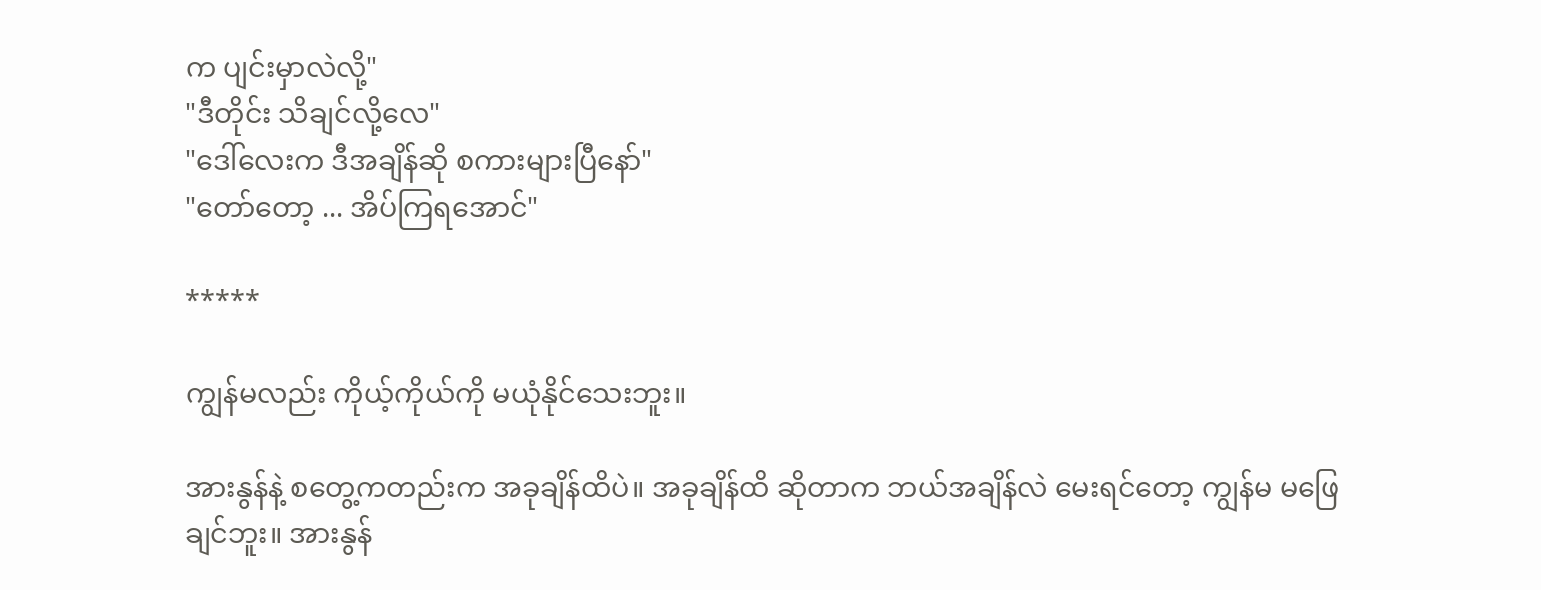က ပျင်းမှာလဲလို့"
"ဒီတိုင်း သိချင်လို့လေ"
"ဒေါ်လေးက ဒီအချိန်ဆို စကားများပြီနော်"
"တော်တော့ ... အိပ်ကြရအောင်"

*****

ကျွန်မလည်း ကိုယ့်ကိုယ်ကို မယုံနိုင်သေးဘူး။

အားနွန်နဲ့ စတွေ့ကတည်းက အခုချိန်ထိပဲ။ အခုချိန်ထိ ဆိုတာက ဘယ်အချိန်လဲ မေးရင်တော့ ကျွန်မ မဖြေချင်ဘူး။ အားနွန်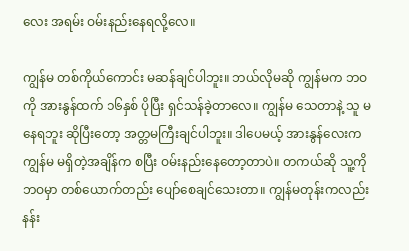လေး အရမ်း ဝမ်းနည်းနေရလို့လေ။

ကျွန်မ တစ်ကိုယ်ကောင်း မဆန်ချင်ပါဘူး။ ဘယ်လိုမဆို ကျွန်မက ဘဝကို အားနွန်ထက် ၁၆နှစ် ပိုပြီး ရှင်သန်ခဲ့တာလေ။ ကျွန်မ သေတာနဲ့ သူ မနေရဘူး ဆိုပြီးတော့ အတ္တမကြီးချင်ပါဘူး။ ဒါပေမယ့် အားနွန်လေးက ကျွန်မ မရှိတဲ့အချိန်က စပြီး ဝမ်းနည်းနေတော့တာပဲ။ တကယ်ဆို သူ့ကို ဘဝမှာ တစ်ယောက်တည်း ပျော်စေချင်သေးတာ။ ကျွန်မတုန်းကလည်း နန်း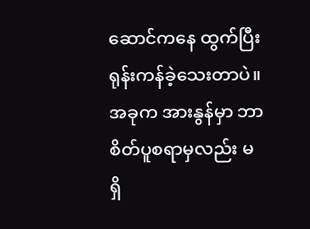ဆောင်ကနေ ထွက်ပြီး ရုန်းကန်ခဲ့သေးတာပဲ။ အခုက အားနွန်မှာ ဘာစိတ်ပူစရာမှလည်း မရှိ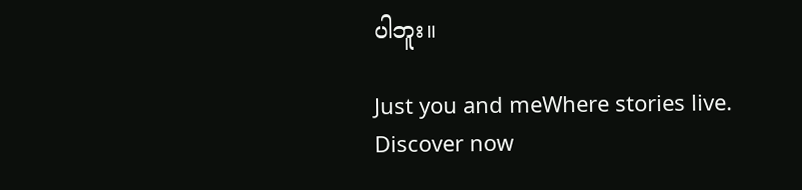ပါဘူး။

Just you and meWhere stories live. Discover now